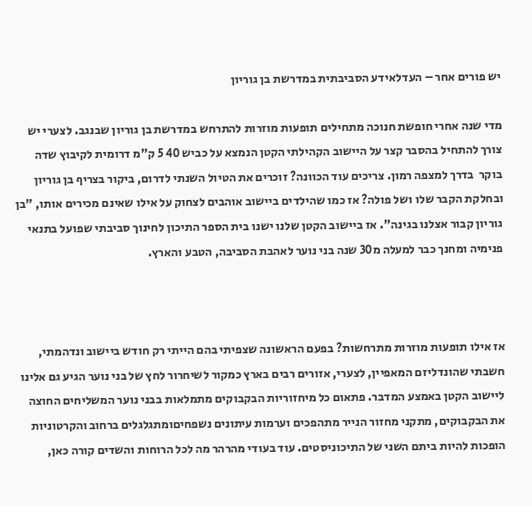יש פורים אחר – העדלאידע הסביבתית במדרשת בן גוריון

מדי שנה אחרי חופשת חנוכה מתחילים תופעות מוזרות להתרחש במדרשת בן גוריון שבנגב. לצערי יש צורך להתחיל בהסבר קצר על היישוב הקהילתי הקטן הנמצא על כביש 40 5 ק"מ דרומית לקיבוץ שדה בוקר  בדרך למצפה רמון. צריכים עוד הכוונה? זוכרים את הטיול השנתי לדרום, ביקור בצריף בן גוריון ובחלקת הקבר שלו ושל פולה? אז כמו שהילדים ביישוב אוהבים לצחוק על אילו שאינם מכירים אותו, "בן גוריון קבור אצלנו בגינה". אז ביישוב הקטן שלנו ישנו בית הספר התיכון לחינוך סביבתי שפועל בתנאי פנימיה ומחנך כבר למעלה מ30 שנה בני נוער לאהבת הסביבה, הטבע והארץ.



אז אילו תופעות מוזרות מתרחשות? בפעם הראשונה שצפיתי בהם הייתי רק חודש ביישוב ונדהמתי, חשבתי שהונדליזם המאפיין, לצערי, אזורים רבים בארץ כמקור לשיחרור לחץ של בני נוער הגיע גם אלינו ליישוב הקטן באמצע המדבר. פתאום כל מיחזוריות הבקבוקים מתמלאות בבני נוער המשליחים החוצה את הבקבוקים, מתקני מחזור הנייר מתהפכים וערמות עיתונים נשפחיםומתגלגלים ברחוב והקרטוניות הופכות להיות ביתם השני של התיכוניסטים. עוד בעודי מהרהר מה לכל הרוחות והשדים קורה כאן,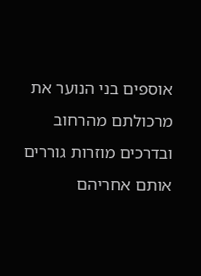אוספים בני הנוער את מרכולתם מהרחוב ובדרכים מוזרות גוררים אותם אחריהם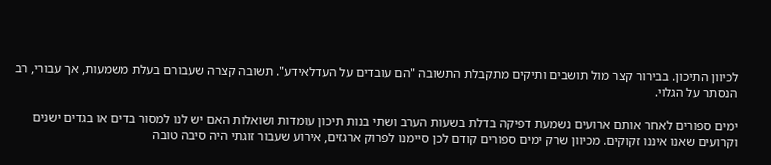לכיוון התיכון. בבירור קצר מול תושבים ותיקים מתקבלת התשובה "הם עובדים על העדלאידע". תשובה קצרה שעבורם בעלת משמעות, אך עבורי, רב הנסתר על הגלוי.

ימים ספורים לאחר אותם ארועים נשמעת דפיקה בדלת בשעות הערב ושתי בנות תיכון עומדות ושואלות האם יש לנו למסור בדים או בגדים ישנים וקרועים שאנו איננו זקוקים. מכיוון שרק ימים ספורים קודם לכן סיימנו לפרוק ארגזים, אירוע שעבור זוגתי היה סיבה טובה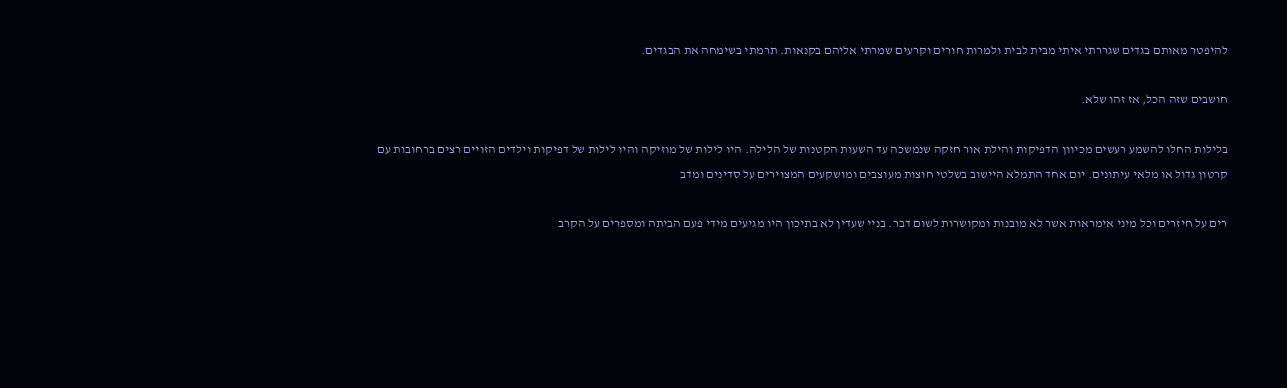להיפטר מאותם בגדים שגררתי איתי מבית לבית ולמרות חורים וקרעים שמרתי אליהם בקנאות. תרמתי בשימחה את הבגדים.

חושבים שזה הכל, אז זהו שלא.

בלילות החלו להשמע רעשים מכיוון הדפיקות והילת אור חזקה שנמשכה עד השעות הקטנות של הלילה. היו לילות של מוזיקה והיו לילות של דפיקות וילדים הזויים רצים ברחובות עם קרטון גדול או מלאי עיתונים. יום אחד התמלא היישוב בשלטי חוצות מעוצבים ומושקעים המצוירים על סדינים ומדב

רים על חיזרים וכל מיני אימראות אשר לא מובנות ומקושרות לשום דבר. בניי שעדין לא בתיכון היו מגיעים מידי פעם הביתה ומספרים על הקרב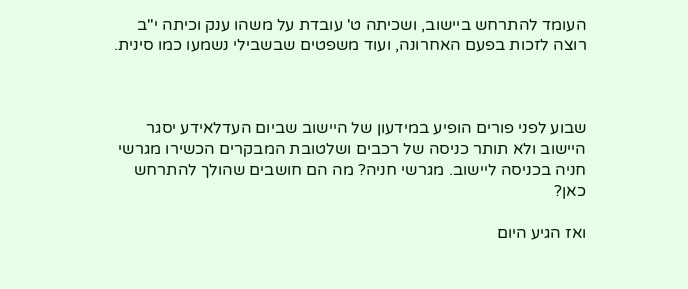העומד להתרחש ביישוב, ושכיתה ט' עובדת על משהו ענק וכיתה י"ב רוצה לזכות בפעם האחרונה, ועוד משפטים שבשבילי נשמעו כמו סינית.



שבוע לפני פורים הופיע במידעון של היישוב שביום העדלאידע יסגר היישוב ולא תותר כניסה של רכבים ושלטובת המבקרים הכשירו מגרשי חניה בכניסה ליישוב. מגרשי חניה? מה הם חושבים שהולך להתרחש כאן?

ואז הגיע היום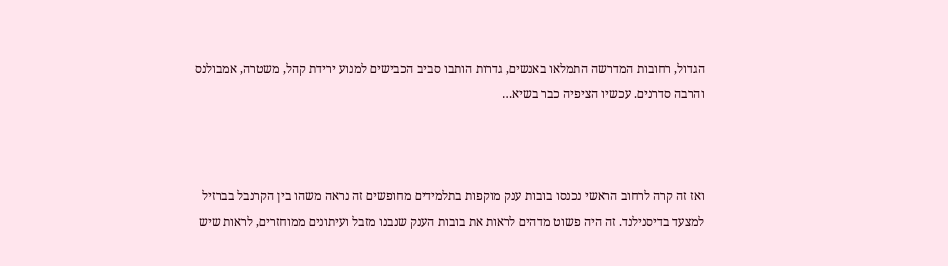הגדול, רחובות המדרשה התמלאו באנשים, גדרות הותבו סביב הכבישים למנוע ירידת קהל, משטרה, אמבולנס והרבה סדרנים. עכשיו הציפיה כבר בשיא…



ואז זה קרה לרחוב הראשי נכנסו בובות ענק מוקפות בתלמידים מחופשים זה נראה משהו בין הקרנבל בברזיל למצעד בדיסנילנד. זה היה פשוט מדהים לראות את בובות הענק שנבנו מזבל ועיתונים ממוחזרים, לראות שיש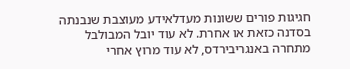חגיגות פורים ששונות מעדלאידע מעוצבת שנבנתה בסדנה כזאת או אחרת. לא עוד יובל המבולבל מתחרה באנגריבירדס, לא עוד מרוץ אחרי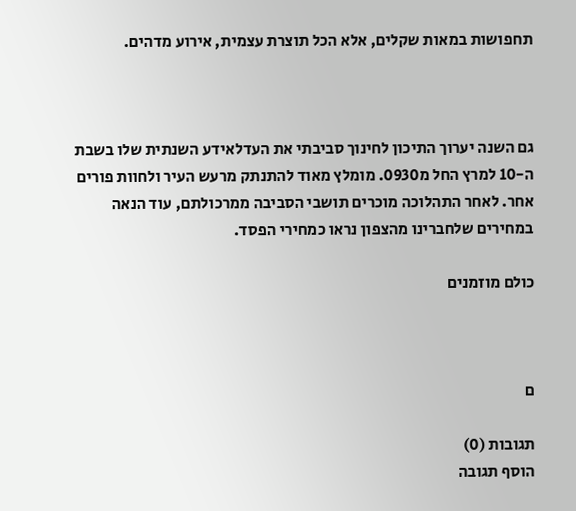תחפושות במאות שקלים, אלא הכל תוצרת עצמית, אירוע מדהים.



גם השנה יערוך התיכון לחינוך סביבתי את העדלאידע השנתית שלו בשבת ה-10 למרץ החל מ0930. מומלץ מאוד להתנתק מרעש העיר ולחוות פורים אחר. לאחר התהלוכה מוכרים תושבי הסביבה ממרכולתם, עוד הנאה במחירים שלחברינו מהצפון נראו כמחירי הפסד.

כולם מוזמנים



ם

תגובות (0)
הוסף תגובה